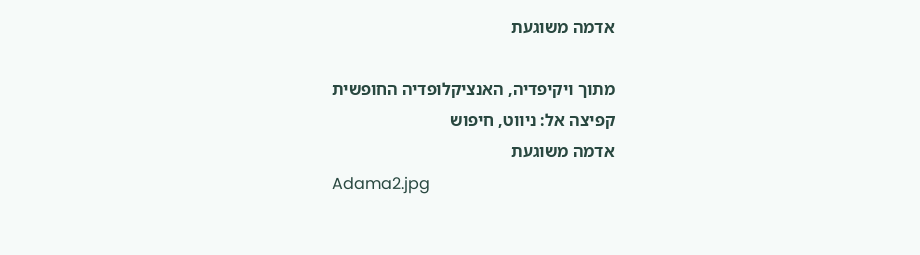אדמה משוגעת

מתוך ויקיפדיה, האנציקלופדיה החופשית
קפיצה אל: ניווט, חיפוש
אדמה משוגעת
Adama2.jpg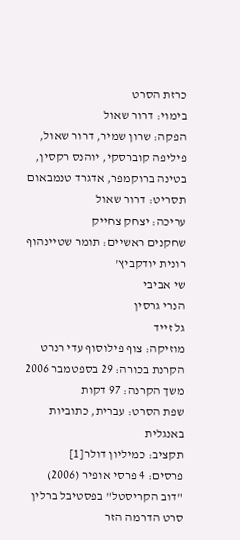כרזת הסרט
בימוי: דרור שאול
הפקה: שרון שמיר, דרור שאול, פיליפה קוברסקי, יוהנס רקסין, בטינה ברוקמפר, אדגרד טנמבאום
תסריט: דרור שאול
עריכה: יצחק צחייק
שחקנים ראשיים: תומר שטיינהוף
רונית יודקביץ'
שי אביבי
הנרי גרסין
גל זייד
מוזיקה: צוף פילוסוף עדי רנרט
הקרנת בכורה: 29 בספטמבר 2006
משך הקרנה: 97 דקות
שפת הסרט: עברית, כתוביות באנגלית
תקציב: כמיליון דולר[1]
פרסים: 4 פרסי אופיר (2006)
"דוב הקריסטל" בפסטיבל ברלין
סרט הדרמה הזר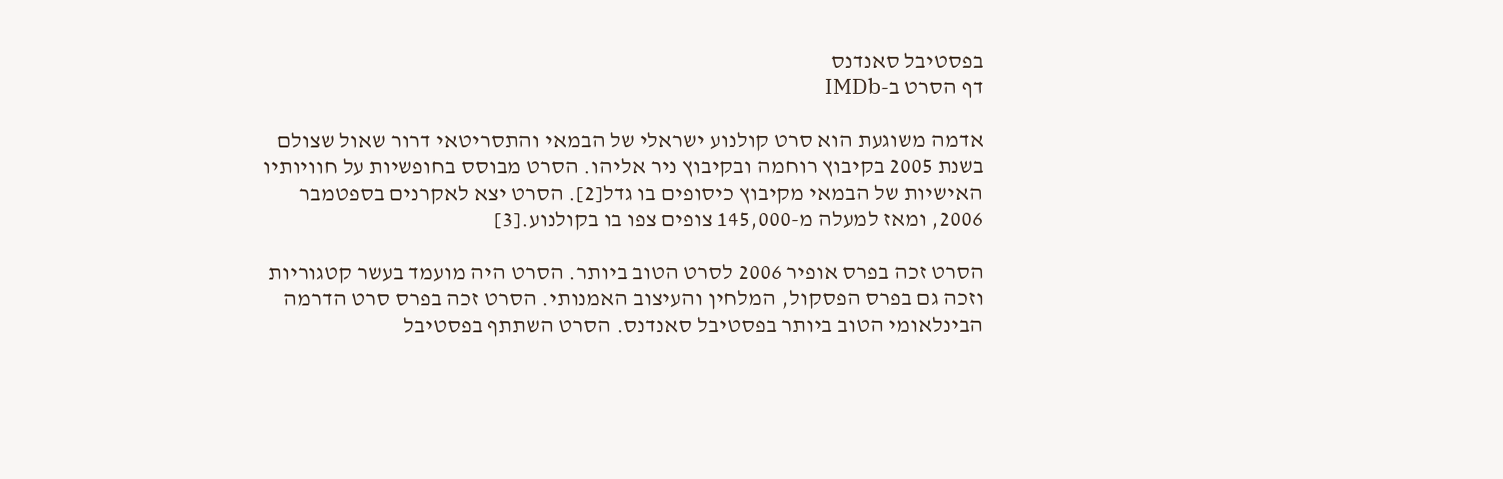בפסטיבל סאנדנס
דף הסרט ב-IMDb

אדמה משוגעת הוא סרט קולנוע ישראלי של הבמאי והתסריטאי דרור שאול שצולם בשנת 2005 בקיבוץ רוחמה ובקיבוץ ניר אליהו. הסרט מבוסס בחופשיות על חוויותיו האישיות של הבמאי מקיבוץ כיסופים בו גדל[2]. הסרט יצא לאקרנים בספטמבר 2006, ומאז למעלה מ-145,000 צופים צפו בו בקולנוע.[3]

הסרט זכה בפרס אופיר 2006 לסרט הטוב ביותר. הסרט היה מועמד בעשר קטגוריות וזכה גם בפרס הפסקול, המלחין והעיצוב האמנותי. הסרט זכה בפרס סרט הדרמה הבינלאומי הטוב ביותר בפסטיבל סאנדנס. הסרט השתתף בפסטיבל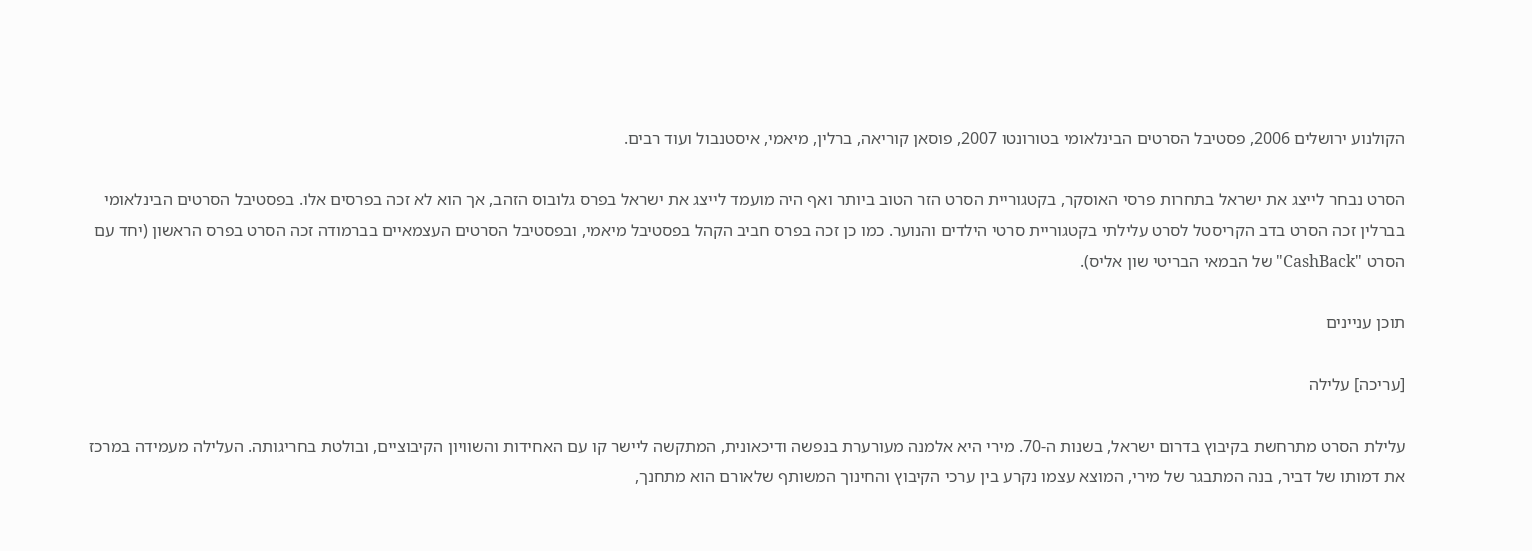הקולנוע ירושלים 2006, פסטיבל הסרטים הבינלאומי בטורונטו 2007, פוסאן קוריאה, ברלין, מיאמי, איסטנבול ועוד רבים.

הסרט נבחר לייצג את ישראל בתחרות פרסי האוסקר, בקטגוריית הסרט הזר הטוב ביותר ואף היה מועמד לייצג את ישראל בפרס גלובוס הזהב, אך הוא לא זכה בפרסים אלו. בפסטיבל הסרטים הבינלאומי בברלין זכה הסרט בדב הקריסטל לסרט עלילתי בקטגוריית סרטי הילדים והנוער. כמו כן זכה בפרס חביב הקהל בפסטיבל מיאמי, ובפסטיבל הסרטים העצמאיים בברמודה זכה הסרט בפרס הראשון (יחד עם הסרט "CashBack" של הבמאי הבריטי שון אליס).

תוכן עניינים

[עריכה] עלילה

עלילת הסרט מתרחשת בקיבוץ בדרום ישראל, בשנות ה-70. מירי היא אלמנה מעורערת בנפשה ודיכאונית, המתקשה ליישר קו עם האחידות והשוויון הקיבוציים, ובולטת בחריגותה. העלילה מעמידה במרכז את דמותו של דביר, בנה המתבגר של מירי, המוצא עצמו נקרע בין ערכי הקיבוץ והחינוך המשותף שלאורם הוא מתחנך,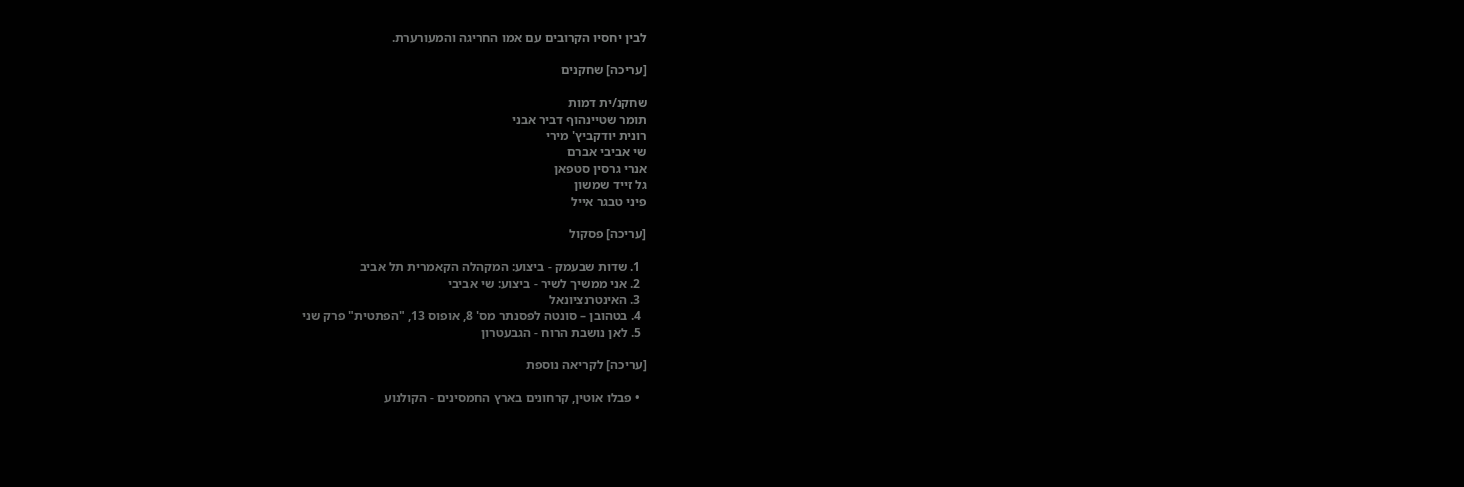לבין יחסיו הקרובים עם אמו החריגה והמעורערת.

[עריכה] שחקנים

שחקנ/ית דמות
תומר שטיינהוף דביר אבני
רונית יודקביץ' מירי
שי אביבי אברם
אנרי גרסין סטפאן
גל זייד שמשון
פיני טבגר אייל

[עריכה] פסקול

  1. שדות שבעמק - ביצוע: המקהלה הקאמרית תל אביב
  2. אני ממשיך לשיר - ביצוע: שי אביבי
  3. האינטרנציונאל
  4. בטהובן – סונטה לפסנתר מס' 8, אופוס 13, "הפתטית" פרק שני
  5. לאן נושבת הרוח - הגבעטרון

[עריכה] לקריאה נוספת

  • פבלו אוטין, קרחונים בארץ החמסינים - הקולנוע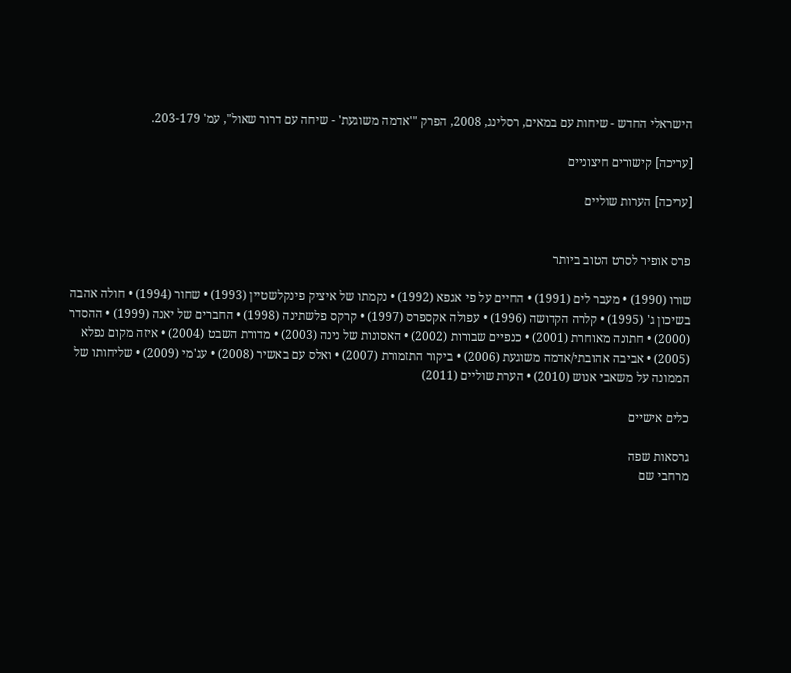הישראלי החדש - שיחות עם במאים, רסלינג, 2008, הפרק "'אדמה משוגעת' - שיחה עם דרור שאול", עמ' 203-179.

[עריכה] קישורים חיצוניים

[עריכה] הערות שוליים


פרס אופיר לסרט הטוב ביותר

שורו (1990) • מעבר לים (1991) • החיים על פי אגפא (1992) • נקמתו של איציק פינקלשטיין (1993) • שחור (1994) • חולה אהבה בשיכון ג' (1995) • קלרה הקדושה (1996) • עפולה אקספרס (1997) • קרקס פלשתינה (1998) • החברים של יאנה (1999) • ההסדר (2000) • חתונה מאוחרת (2001) • כנפיים שבורות (2002) • האסונות של נינה (2003) • מדורת השבט (2004) • איזה מקום נפלא (2005) • אביבה אהובתי/אדמה משוגעת (2006) • ביקור התזמורת (2007) • ואלס עם באשיר (2008) • עג'מי (2009) • שליחותו של הממונה על משאבי אנוש (2010) • הערת שוליים (2011)

כלים אישיים

גרסאות שפה
מרחבי שם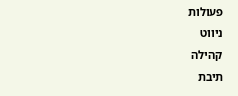פעולות
ניווט
קהילה
תיבת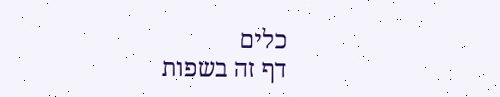כלים
דף זה בשפות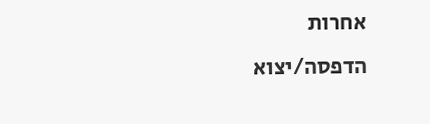אחרות
הדפסה/יצוא